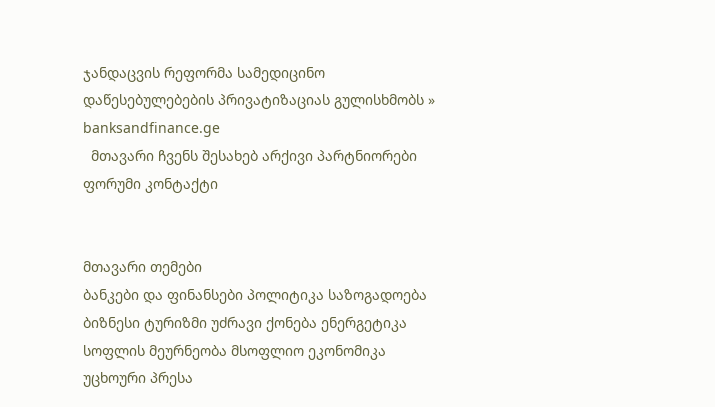ჯანდაცვის რეფორმა სამედიცინო დაწესებულებების პრივატიზაციას გულისხმობს » banksandfinance.ge
  მთავარი ჩვენს შესახებ არქივი პარტნიორები ფორუმი კონტაქტი


მთავარი თემები
ბანკები და ფინანსები პოლიტიკა საზოგადოება ბიზნესი ტურიზმი უძრავი ქონება ენერგეტიკა სოფლის მეურნეობა მსოფლიო ეკონომიკა უცხოური პრესა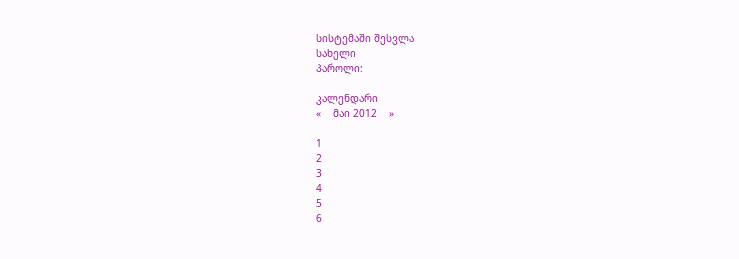სისტემაში შესვლა
სახელი
პაროლი:

კალენდარი
«    მაი 2012    »

1
2
3
4
5
6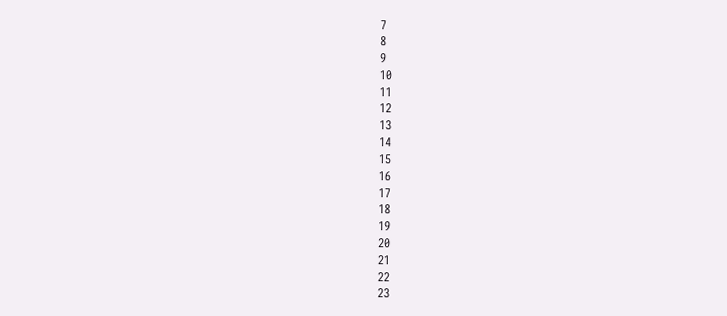7
8
9
10
11
12
13
14
15
16
17
18
19
20
21
22
23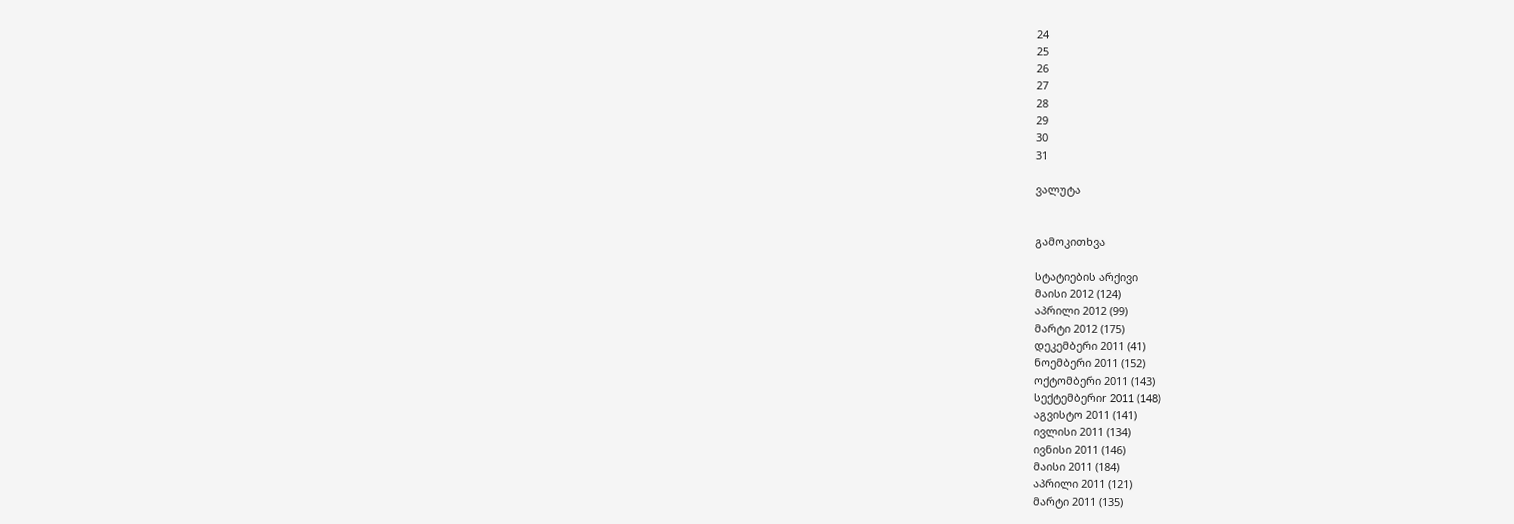24
25
26
27
28
29
30
31

ვალუტა


გამოკითხვა

სტატიების არქივი
მაისი 2012 (124)
აპრილი 2012 (99)
მარტი 2012 (175)
დეკემბერი 2011 (41)
ნოემბერი 2011 (152)
ოქტომბერი 2011 (143)
სექტემბერიr 2011 (148)
აგვისტო 2011 (141)
ივლისი 2011 (134)
ივნისი 2011 (146)
მაისი 2011 (184)
აპრილი 2011 (121)
მარტი 2011 (135)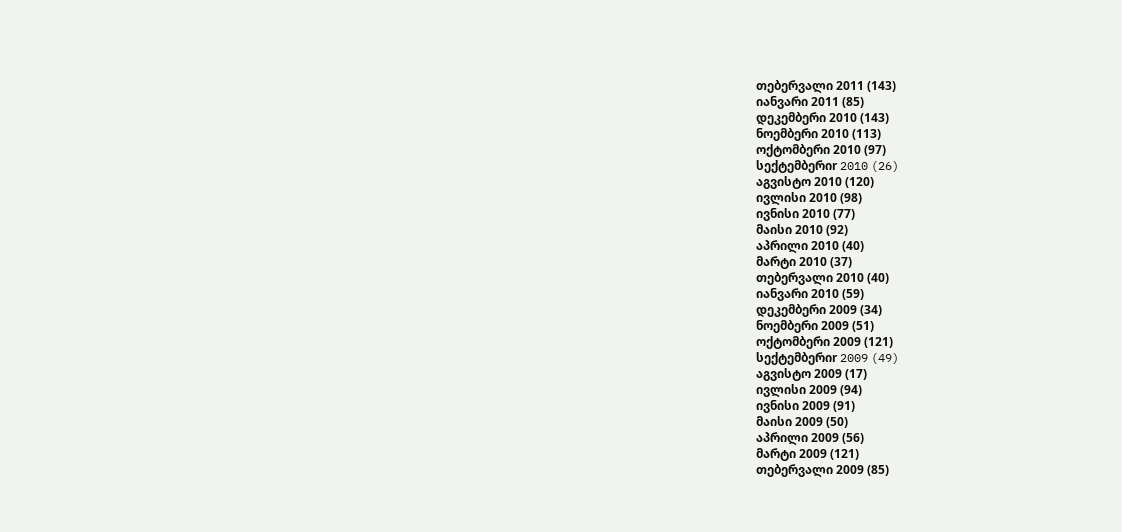თებერვალი 2011 (143)
იანვარი 2011 (85)
დეკემბერი 2010 (143)
ნოემბერი 2010 (113)
ოქტომბერი 2010 (97)
სექტემბერიr 2010 (26)
აგვისტო 2010 (120)
ივლისი 2010 (98)
ივნისი 2010 (77)
მაისი 2010 (92)
აპრილი 2010 (40)
მარტი 2010 (37)
თებერვალი 2010 (40)
იანვარი 2010 (59)
დეკემბერი 2009 (34)
ნოემბერი 2009 (51)
ოქტომბერი 2009 (121)
სექტემბერიr 2009 (49)
აგვისტო 2009 (17)
ივლისი 2009 (94)
ივნისი 2009 (91)
მაისი 2009 (50)
აპრილი 2009 (56)
მარტი 2009 (121)
თებერვალი 2009 (85)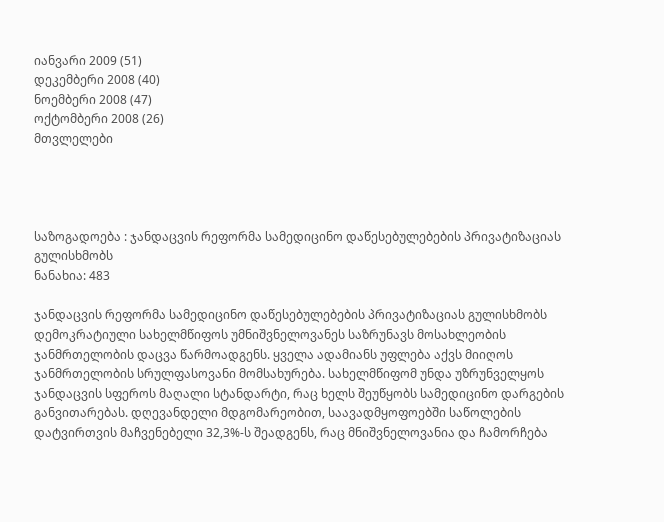იანვარი 2009 (51)
დეკემბერი 2008 (40)
ნოემბერი 2008 (47)
ოქტომბერი 2008 (26)
მთვლელები




საზოგადოება : ჯანდაცვის რეფორმა სამედიცინო დაწესებულებების პრივატიზაციას გულისხმობს
ნანახია: 483

ჯანდაცვის რეფორმა სამედიცინო დაწესებულებების პრივატიზაციას გულისხმობს დემოკრატიული სახელმწიფოს უმნიშვნელოვანეს საზრუნავს მოსახლეობის ჯანმრთელობის დაცვა წარმოადგენს. ყველა ადამიანს უფლება აქვს მიიღოს ჯანმრთელობის სრულფასოვანი მომსახურება. სახელმწიფომ უნდა უზრუნველყოს ჯანდაცვის სფეროს მაღალი სტანდარტი, რაც ხელს შეუწყობს სამედიცინო დარგების განვითარებას. დღევანდელი მდგომარეობით, საავადმყოფოებში საწოლების დატვირთვის მაჩვენებელი 32,3%-ს შეადგენს, რაც მნიშვნელოვანია და ჩამორჩება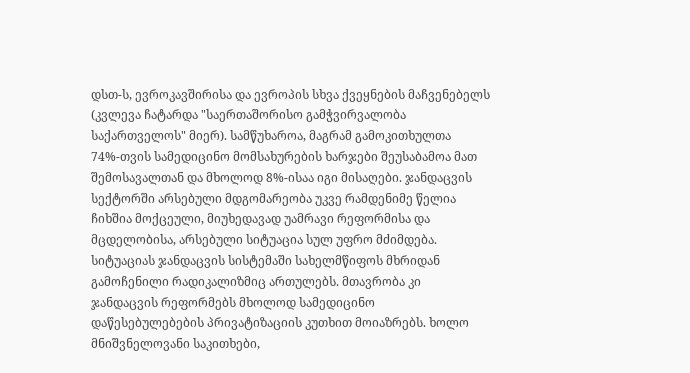დსთ-ს, ევროკავშირისა და ევროპის სხვა ქვეყნების მაჩვენებელს (კვლევა ჩატარდა "საერთაშორისო გამჭვირვალობა საქართველოს" მიერ). სამწუხაროა, მაგრამ გამოკითხულთა 74%-თვის სამედიცინო მომსახურების ხარჯები შეუსაბამოა მათ შემოსავალთან და მხოლოდ 8%-ისაა იგი მისაღები. ჯანდაცვის სექტორში არსებული მდგომარეობა უკვე რამდენიმე წელია ჩიხშია მოქცეული, მიუხედავად უამრავი რეფორმისა და მცდელობისა, არსებული სიტუაცია სულ უფრო მძიმდება. სიტუაციას ჯანდაცვის სისტემაში სახელმწიფოს მხრიდან გამოჩენილი რადიკალიზმიც ართულებს. მთავრობა კი ჯანდაცვის რეფორმებს მხოლოდ სამედიცინო დაწესებულებების პრივატიზაციის კუთხით მოიაზრებს. ხოლო მნიშვნელოვანი საკითხები,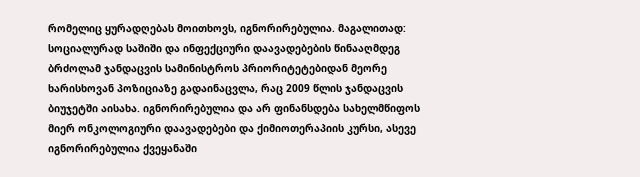რომელიც ყურადღებას მოითხოვს, იგნორირებულია. მაგალითად: სოციალურად საშიში და ინფექციური დაავადებების წინააღმდეგ ბრძოლამ ჯანდაცვის სამინისტროს პრიორიტეტებიდან მეორე ხარისხოვან პოზიციაზე გადაინაცვლა, რაც 2009 წლის ჯანდაცვის ბიუჯეტში აისახა. იგნორირებულია და არ ფინანსდება სახელმწიფოს მიერ ონკოლოგიური დაავადებები და ქიმიოთერაპიის კურსი, ასევე იგნორირებულია ქვეყანაში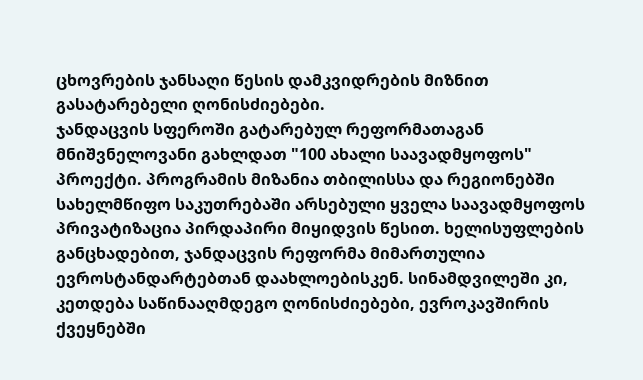ცხოვრების ჯანსაღი წესის დამკვიდრების მიზნით გასატარებელი ღონისძიებები.
ჯანდაცვის სფეროში გატარებულ რეფორმათაგან მნიშვნელოვანი გახლდათ "100 ახალი საავადმყოფოს" პროექტი. პროგრამის მიზანია თბილისსა და რეგიონებში სახელმწიფო საკუთრებაში არსებული ყველა საავადმყოფოს პრივატიზაცია პირდაპირი მიყიდვის წესით. ხელისუფლების განცხადებით, ჯანდაცვის რეფორმა მიმართულია ევროსტანდარტებთან დაახლოებისკენ. სინამდვილეში კი, კეთდება საწინააღმდეგო ღონისძიებები, ევროკავშირის ქვეყნებში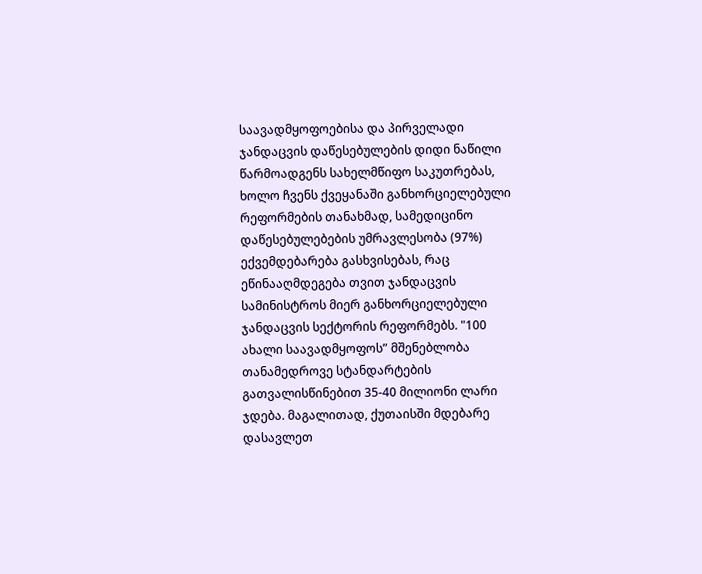საავადმყოფოებისა და პირველადი ჯანდაცვის დაწესებულების დიდი ნაწილი წარმოადგენს სახელმწიფო საკუთრებას, ხოლო ჩვენს ქვეყანაში განხორციელებული რეფორმების თანახმად, სამედიცინო დაწესებულებების უმრავლესობა (97%) ექვემდებარება გასხვისებას, რაც ეწინააღმდეგება თვით ჯანდაცვის სამინისტროს მიერ განხორციელებული ჯანდაცვის სექტორის რეფორმებს. "100 ახალი საავადმყოფოს” მშენებლობა თანამედროვე სტანდარტების გათვალისწინებით 35-40 მილიონი ლარი ჯდება. მაგალითად, ქუთაისში მდებარე დასავლეთ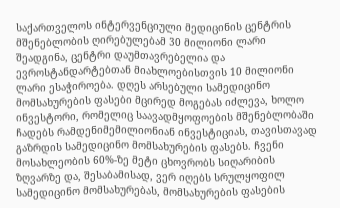საქართველოს ინტერვენციული მედიცინის ცენტრის მშენებლობის ღირებულებამ 30 მილიონი ლარი შეადგინა, ცენტრი დაუმთავრებელია და ევროსტანდარტებთან მიახლოებისთვის 10 მილიონი ლარი ესაჭიროება. დღეს არსებული სამედიცინო მომსახურების ფასები მცირედ მოგებას იძლევა, ხოლო ინვესტორი, რომელიც საავადმყოფოების მშენებლობაში ჩადებს რამდენიმემილიონიან ინვესტიციას, თავისთავად გაზრდის სამედიცინო მომსახურების ფასებს. ჩვენი მოსახლეობის 60%-ზე მეტი ცხოვრობს სიღარიბის ზღვარზე და, შესაბამისად, ვერ იღებს სრულყოფილ სამედიცინო მომსახურებას, მომსახურების ფასების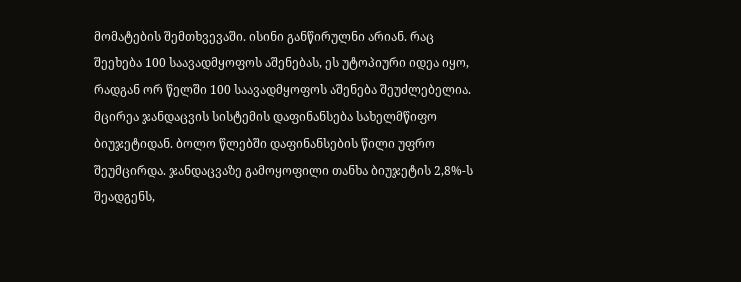მომატების შემთხვევაში. ისინი განწირულნი არიან. რაც შეეხება 100 საავადმყოფოს აშენებას, ეს უტოპიური იდეა იყო, რადგან ორ წელში 100 საავადმყოფოს აშენება შეუძლებელია.
მცირეა ჯანდაცვის სისტემის დაფინანსება სახელმწიფო ბიუჯეტიდან. ბოლო წლებში დაფინანსების წილი უფრო შეუმცირდა. ჯანდაცვაზე გამოყოფილი თანხა ბიუჯეტის 2,8%-ს შეადგენს,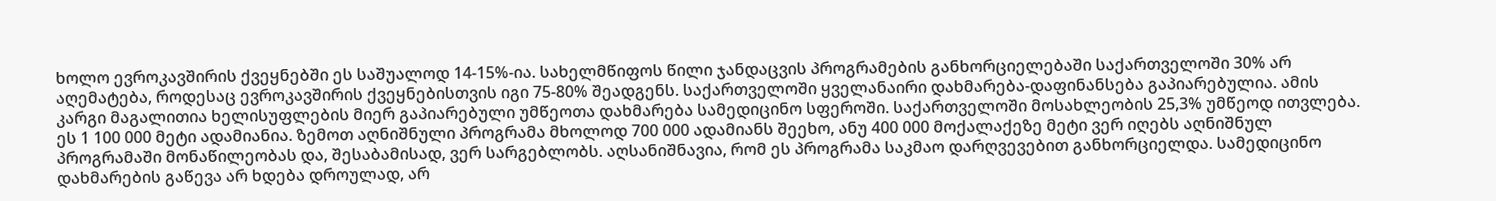ხოლო ევროკავშირის ქვეყნებში ეს საშუალოდ 14-15%-ია. სახელმწიფოს წილი ჯანდაცვის პროგრამების განხორციელებაში საქართველოში 30% არ აღემატება, როდესაც ევროკავშირის ქვეყნებისთვის იგი 75-80% შეადგენს. საქართველოში ყველანაირი დახმარება-დაფინანსება გაპიარებულია. ამის კარგი მაგალითია ხელისუფლების მიერ გაპიარებული უმწეოთა დახმარება სამედიცინო სფეროში. საქართველოში მოსახლეობის 25,3% უმწეოდ ითვლება. ეს 1 100 000 მეტი ადამიანია. ზემოთ აღნიშნული პროგრამა მხოლოდ 700 000 ადამიანს შეეხო, ანუ 400 000 მოქალაქეზე მეტი ვერ იღებს აღნიშნულ პროგრამაში მონაწილეობას და, შესაბამისად, ვერ სარგებლობს. აღსანიშნავია, რომ ეს პროგრამა საკმაო დარღვევებით განხორციელდა. სამედიცინო დახმარების გაწევა არ ხდება დროულად, არ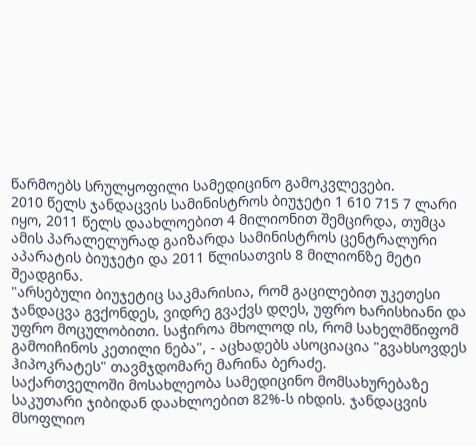წარმოებს სრულყოფილი სამედიცინო გამოკვლევები.
2010 წელს ჯანდაცვის სამინისტროს ბიუჯეტი 1 610 715 7 ლარი იყო, 2011 წელს დაახლოებით 4 მილიონით შემცირდა, თუმცა ამის პარალელურად გაიზარდა სამინისტროს ცენტრალური აპარატის ბიუჯეტი და 2011 წლისათვის 8 მილიონზე მეტი შეადგინა.
"არსებული ბიუჯეტიც საკმარისია, რომ გაცილებით უკეთესი ჯანდაცვა გვქონდეს, ვიდრე გვაქვს დღეს, უფრო ხარისხიანი და უფრო მოცულობითი. საჭიროა მხოლოდ ის, რომ სახელმწიფომ გამოიჩინოს კეთილი ნება", - აცხადებს ასოციაცია "გვახსოვდეს ჰიპოკრატეს" თავმჯდომარე მარინა ბერაძე.
საქართველოში მოსახლეობა სამედიცინო მომსახურებაზე საკუთარი ჯიბიდან დაახლოებით 82%-ს იხდის. ჯანდაცვის მსოფლიო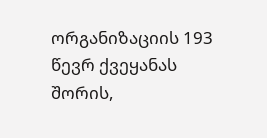ორგანიზაციის 193 წევრ ქვეყანას შორის,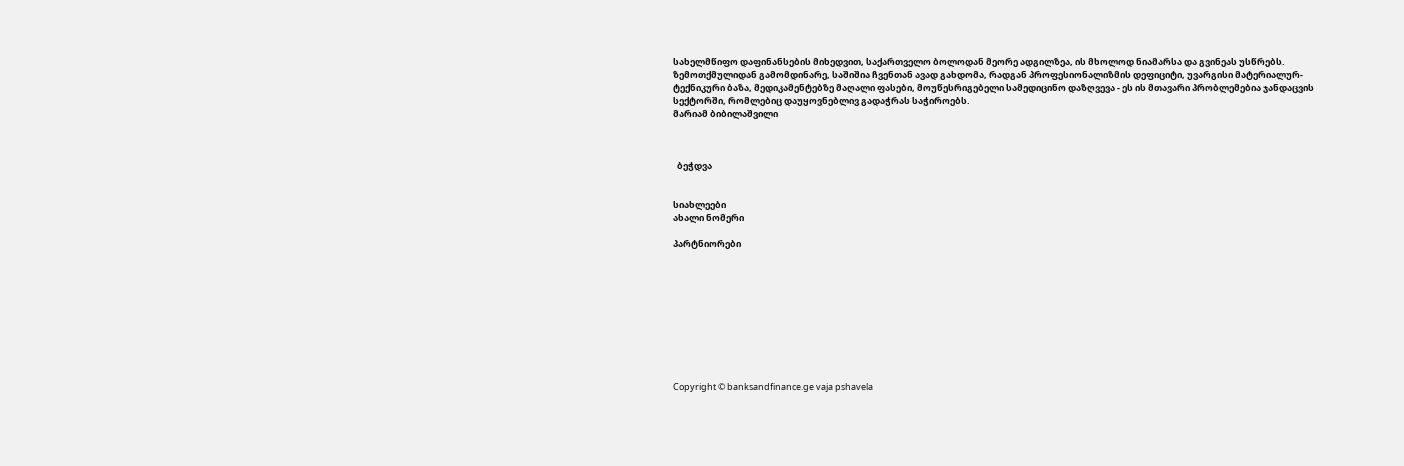სახელმწიფო დაფინანსების მიხედვით, საქართველო ბოლოდან მეორე ადგილზეა, ის მხოლოდ ნიამარსა და გვინეას უსწრებს.
ზემოთქმულიდან გამომდინარე, საშიშია ჩვენთან ავად გახდომა, რადგან პროფესიონალიზმის დეფიციტი, უვარგისი მატერიალურ-ტექნიკური ბაზა, მედიკამენტებზე მაღალი ფასები, მოუწესრიგებელი სამედიცინო დაზღვევა - ეს ის მთავარი პრობლემებია ჯანდაცვის სექტორში, რომლებიც დაუყოვნებლივ გადაჭრას საჭიროებს.
მარიამ ბიბილაშვილი



  ბეჭდვა


სიახლეები
ახალი ნომერი

პარტნიორები










Copyright © banksandfinance.ge vaja pshavela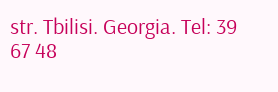str. Tbilisi. Georgia. Tel: 39 67 48